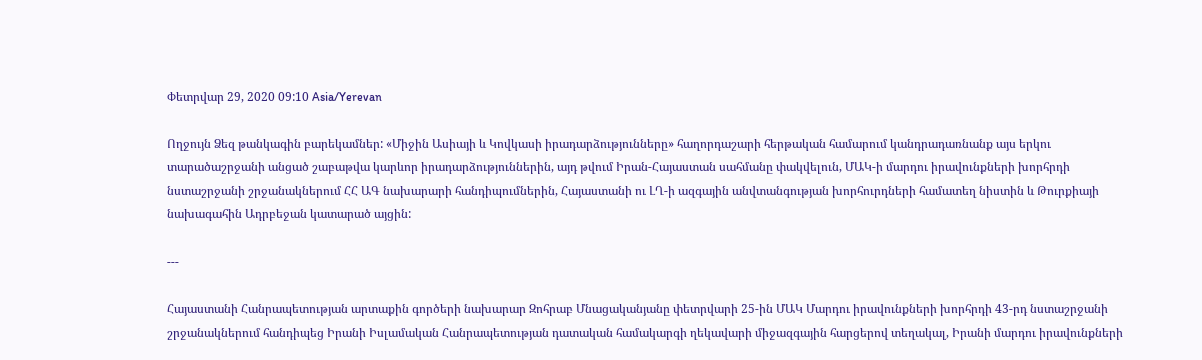Փետրվար 29, 2020 09:10 Asia/Yerevan

Ողջույն Ձեզ թանկագին բարեկամներ: «Միջին Ասիայի և Կովկասի իրադարձությունները» հաղորդաշարի հերթական համարում կանդրադառնանք այս երկու տարածաշրջանի անցած շաբաթվա կարևոր իրադարձություններին, այդ թվում Իրան-Հայաստան սահմանը փակվելուն, ՄԱԿ-ի մարդու իրավունքների խորհրդի նստաշրջանի շրջանակներում ՀՀ ԱԳ նախարարի հանդիպումներին, Հայաստանի ու ԼՂ-ի ազգային անվտանգության խորհուրդների համատեղ նիստին և Թուրքիայի նախագահին Ադրբեջան կատարած այցին:

---

Հայաստանի Հանրապետության արտաքին գործերի նախարար Զոհրաբ Մնացականյանը փետրվարի 25-ին ՄԱԿ Մարդու իրավունքների խորհրդի 43-րդ նստաշրջանի շրջանակներում հանդիպեց Իրանի Իսլամական Հանրապետության դատական համակարգի ղեկավարի միջազգային հարցերով տեղակալ, Իրանի մարդու իրավունքների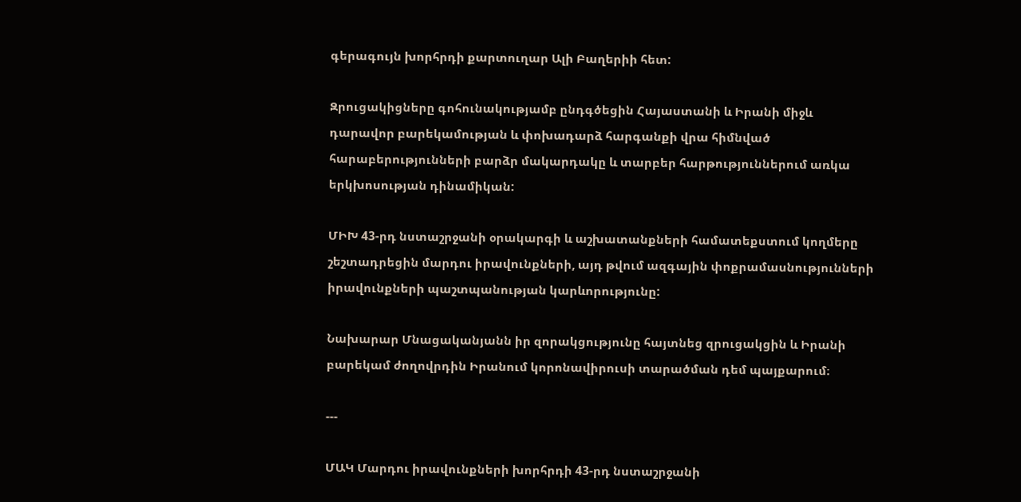գերագույն խորհրդի քարտուղար Ալի Բաղերիի հետ:

Զրուցակիցները գոհունակությամբ ընդգծեցին Հայաստանի և Իրանի միջև դարավոր բարեկամության և փոխադարձ հարգանքի վրա հիմնված հարաբերությունների բարձր մակարդակը և տարբեր հարթություններում առկա երկխոսության դինամիկան:

ՄԻԽ 43-րդ նստաշրջանի օրակարգի և աշխատանքների համատեքստում կողմերը շեշտադրեցին մարդու իրավունքների, այդ թվում ազգային փոքրամասնությունների իրավունքների պաշտպանության կարևորությունը:

Նախարար Մնացականյանն իր զորակցությունը հայտնեց զրուցակցին և Իրանի բարեկամ ժողովրդին Իրանում կորոնավիրուսի տարածման դեմ պայքարում։

---

ՄԱԿ Մարդու իրավունքների խորհրդի 43-րդ նստաշրջանի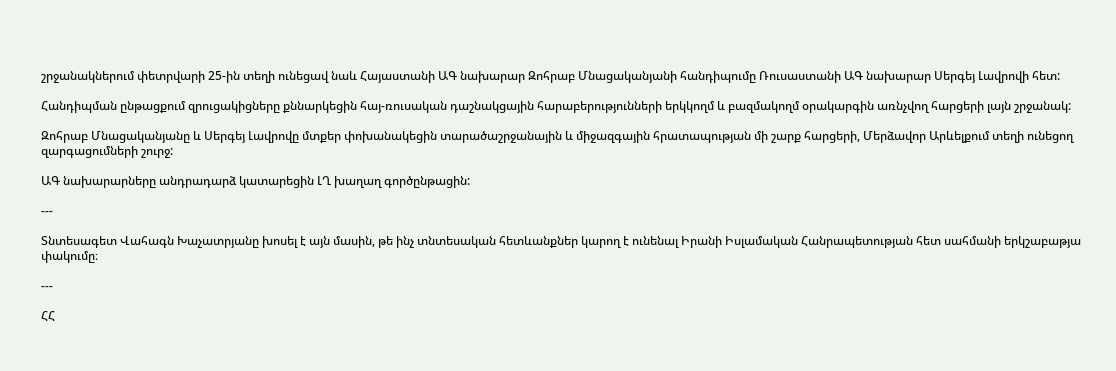շրջանակներում փետրվարի 25-ին տեղի ունեցավ նաև Հայաստանի ԱԳ նախարար Զոհրաբ Մնացականյանի հանդիպումը Ռուսաստանի ԱԳ նախարար Սերգեյ Լավրովի հետ:

Հանդիպման ընթացքում զրուցակիցները քննարկեցին հայ-ռուսական դաշնակցային հարաբերությունների երկկողմ և բազմակողմ օրակարգին առնչվող հարցերի լայն շրջանակ:

Զոհրաբ Մնացականյանը և Սերգեյ Լավրովը մտքեր փոխանակեցին տարածաշրջանային և միջազգային հրատապության մի շարք հարցերի, Մերձավոր Արևելքում տեղի ունեցող զարգացումների շուրջ:

ԱԳ նախարարները անդրադարձ կատարեցին ԼՂ խաղաղ գործընթացին:

---

Տնտեսագետ Վահագն Խաչատրյանը խոսել է այն մասին, թե ինչ տնտեսական հետևանքներ կարող է ունենալ Իրանի Իսլամական Հանրապետության հետ սահմանի երկշաբաթյա փակումը։

---

ՀՀ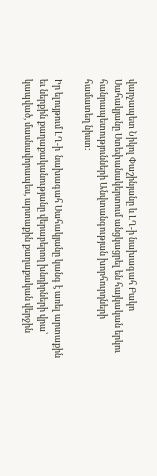վարչապետ Նիկոլ Փաշինյանը և ԼՂ-ի նախագահ Բակո Սահակյանը Ստեփանակերտում անցկացրել են հայկական երկու հանրապետությունների Անվտանգության խորհուրդների համատեղ նիստ:

Իր ելույթում ԼՂ-ի  նախագահ Սահակյանը կանգ է առել արտաքին եւ ներքին քաղաքականությանը վերաբերող խնդիրների վրա՝ կապված, մասնավորապես, արտաքին քաղաքական վերջին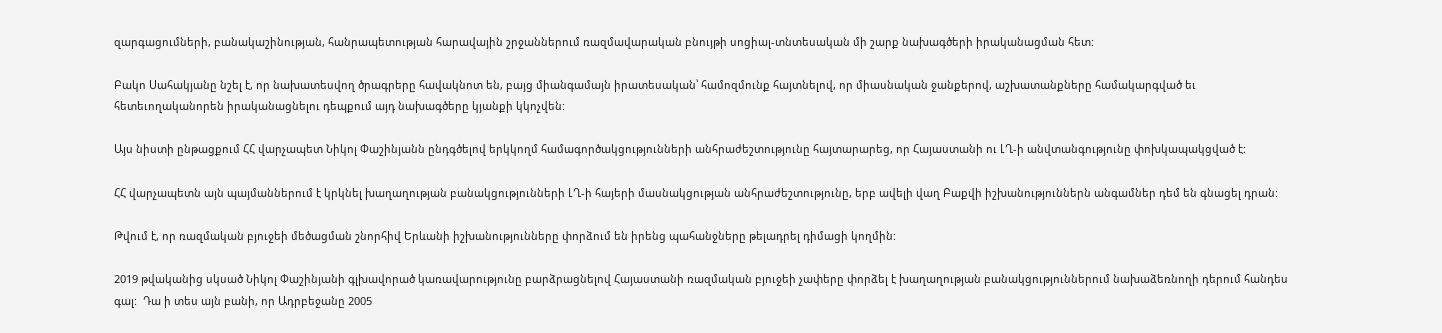զարգացումների, բանակաշինության, հանրապետության հարավային շրջաններում ռազմավարական բնույթի սոցիալ-տնտեսական մի շարք նախագծերի իրականացման հետ:

Բակո Սահակյանը նշել է, որ նախատեսվող ծրագրերը հավակնոտ են, բայց միանգամայն իրատեսական՝ համոզմունք հայտնելով, որ միասնական ջանքերով, աշխատանքները համակարգված եւ հետեւողականորեն իրականացնելու դեպքում այդ նախագծերը կյանքի կկոչվեն:

Այս նիստի ընթացքում ՀՀ վարչապետ Նիկոլ Փաշինյանն ընդգծելով երկկողմ համագործակցությունների անհրաժեշտությունը հայտարարեց, որ Հայաստանի ու ԼՂ-ի անվտանգությունը փոխկապակցված է:

ՀՀ վարչապետն այն պայմաններում է կրկնել խաղաղության բանակցությունների ԼՂ-ի հայերի մասնակցության անհրաժեշտությունը, երբ ավելի վաղ Բաքվի իշխանություններն անգամներ դեմ են գնացել դրան:

Թվում է, որ ռազմական բյուջեի մեծացման շնորհիվ Երևանի իշխանությունները փորձում են իրենց պահանջները թելադրել դիմացի կողմին:

2019 թվականից սկսած Նիկոլ Փաշինյանի գլխավորած կառավարությունը բարձրացնելով Հայաստանի ռազմական բյուջեի չափերը փորձել է խաղաղության բանակցություններում նախաձեռնողի դերում հանդես գալ:  Դա ի տես այն բանի, որ Ադրբեջանը 2005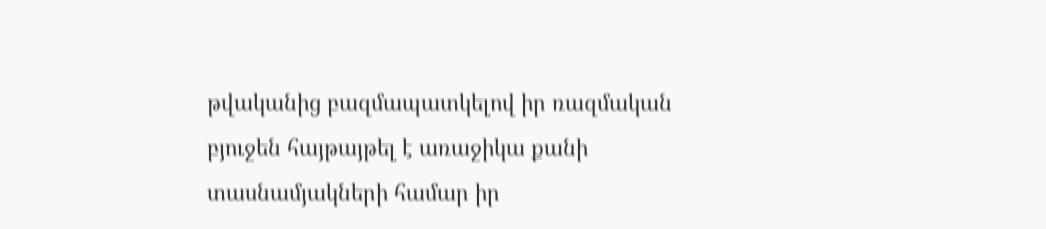թվականից բազմապատկելով իր ռազմական բյուջեն հայթայթել է առաջիկա քանի տասնամյակների համար իր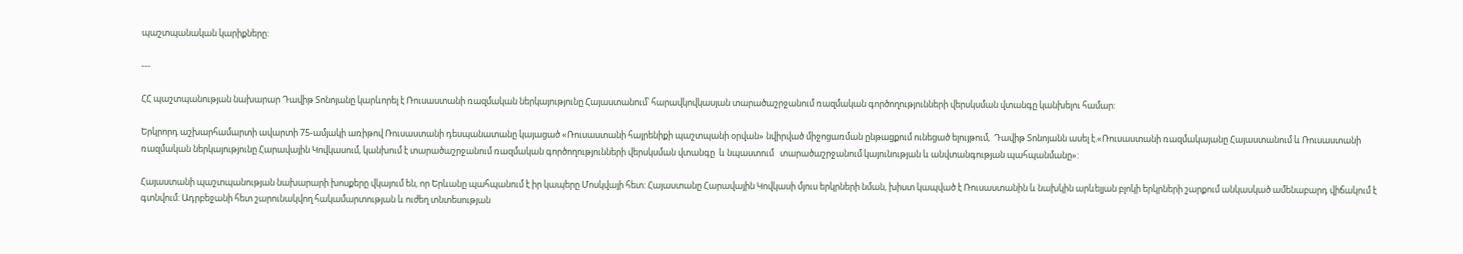պաշտպանական կարիքները:

---

ՀՀ պաշտպանության նախարար Դավիթ Տոնոյանը կարևորել է Ռուսաստանի ռազմական ներկայությունը Հայաստանում՝ հարավկովկասյան տարածաշրջանում ռազմական գործողությունների վերսկսման վտանգը կանխելու համար:

Երկրորդ աշխարհամարտի ավարտի 75-ամյակի առիթով Ռուսաստանի դեսպանատանը կայացած «Ռուսաստանի հայրենիքի պաշտպանի օրվան» նվիրված միջոցառման ընթացքում ունեցած ելույթում,  Դավիթ Տոնոյանն ասել է.«Ռուսաստանի ռազմակայանը Հայաստանում և Ռուսաստանի ռազմական ներկայությունը Հարավային Կովկասում, կանխում է տարածաշրջանում ռազմական գործողությունների վերսկսման վտանգը  և նպաստում   տարածաշրջանում կայունության և անվտանգության պահպանմանը»:

Հայաստանի պաշտպանության նախարարի խոսքերը վկայում են, որ Երևանը պահպանում է իր կապերը Մոսկվայի հետ: Հայաստանը Հարավային Կովկասի մյուս երկրների նման, խիստ կապված է Ռուսաստանին և նախկին արևելյան բլոկի երկրների շարքում անկասկած ամենաբարդ վիճակում է գտնվում: Ադրբեջանի հետ շարունակվող հակամարտության և ուժեղ տնտեսության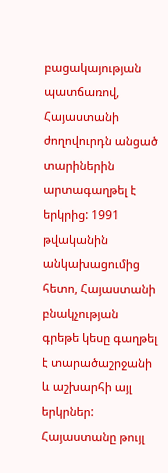բացակայության պատճառով, Հայաստանի ժողովուրդն անցած տարիներին արտագաղթել է երկրից: 1991 թվականին անկախացումից հետո, Հայաստանի բնակչության գրեթե կեսը գաղթել է տարածաշրջանի և աշխարհի այլ երկրներ: Հայաստանը թույլ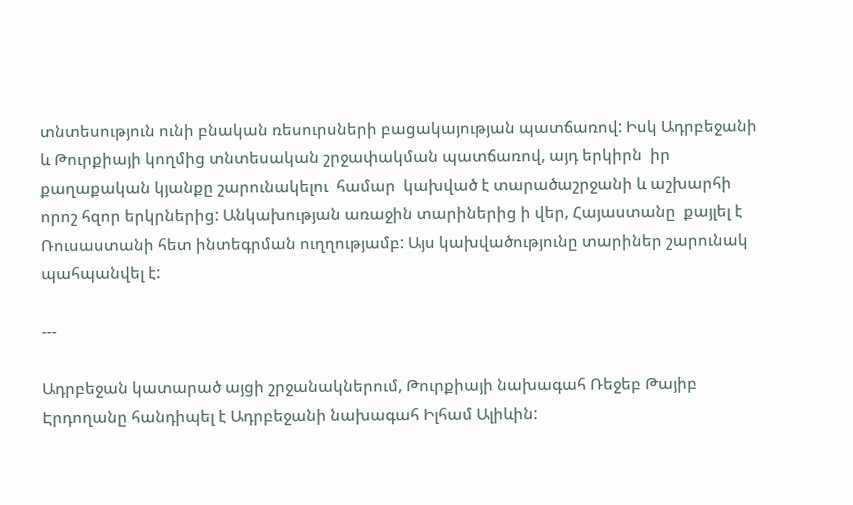տնտեսություն ունի բնական ռեսուրսների բացակայության պատճառով: Իսկ Ադրբեջանի և Թուրքիայի կողմից տնտեսական շրջափակման պատճառով, այդ երկիրն  իր քաղաքական կյանքը շարունակելու  համար  կախված է տարածաշրջանի և աշխարհի որոշ հզոր երկրներից: Անկախության առաջին տարիներից ի վեր, Հայաստանը  քայլել է Ռուսաստանի հետ ինտեգրման ուղղությամբ: Այս կախվածությունը տարիներ շարունակ պահպանվել է:

---

Ադրբեջան կատարած այցի շրջանակներում, Թուրքիայի նախագահ Ռեջեբ Թայիբ Էրդողանը հանդիպել է Ադրբեջանի նախագահ Իլհամ Ալիևին: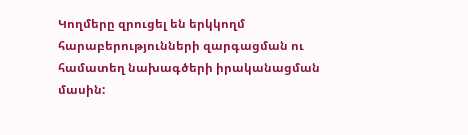Կողմերը զրուցել են երկկողմ հարաբերությունների զարգացման ու համատեղ նախագծերի իրականացման մասին: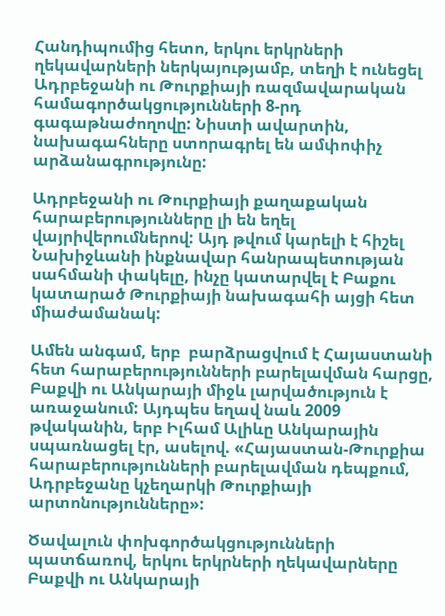Հանդիպումից հետո, երկու երկրների ղեկավարների ներկայությամբ, տեղի է ունեցել Ադրբեջանի ու Թուրքիայի ռազմավարական համագործակցությունների 8-րդ գագաթնաժողովը: Նիստի ավարտին, նախագահները ստորագրել են ամփոփիչ արձանագրությունը:

Ադրբեջանի ու Թուրքիայի քաղաքական հարաբերությունները լի են եղել վայրիվերումներով: Այդ թվում կարելի է հիշել Նախիջևանի ինքնավար հանրապետության սահմանի փակելը, ինչը կատարվել է Բաքու կատարած Թուրքիայի նախագահի այցի հետ միաժամանակ:

Ամեն անգամ, երբ  բարձրացվում է Հայաստանի հետ հարաբերությունների բարելավման հարցը, Բաքվի ու Անկարայի միջև լարվածություն է առաջանում: Այդպես եղավ նաև 2009 թվականին, երբ Իլհամ Ալիևը Անկարային սպառնացել էր, ասելով. «Հայաստան-Թուրքիա հարաբերությունների բարելավման դեպքում, Ադրբեջանը կչեղարկի Թուրքիայի արտոնությունները»:

Ծավալուն փոխգործակցությունների պատճառով, երկու երկրների ղեկավարները Բաքվի ու Անկարայի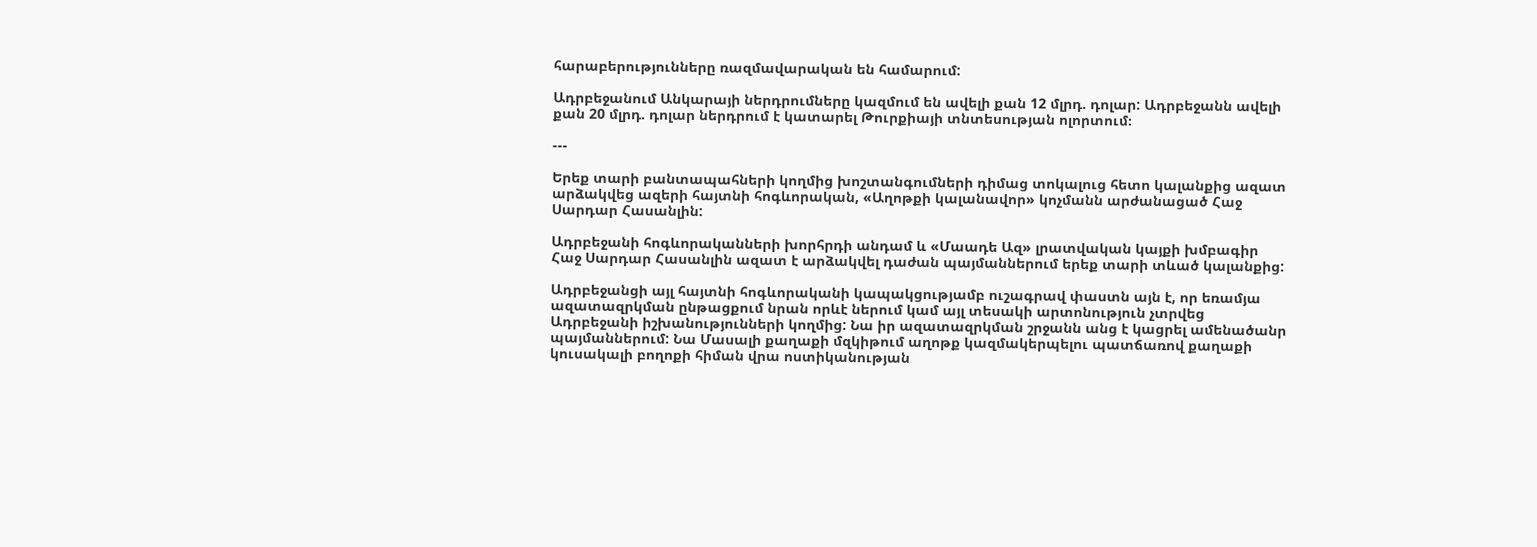հարաբերությունները ռազմավարական են համարում:

Ադրբեջանում Անկարայի ներդրումները կազմում են ավելի քան 12 մլրդ. դոլար: Ադրբեջանն ավելի քան 20 մլրդ. դոլար ներդրում է կատարել Թուրքիայի տնտեսության ոլորտում։

---

Երեք տարի բանտապահների կողմից խոշտանգումների դիմաց տոկալուց հետո կալանքից ազատ արձակվեց ազերի հայտնի հոգևորական, «Աղոթքի կալանավոր» կոչմանն արժանացած Հաջ Սարդար Հասանլին:

Ադրբեջանի հոգևորականների խորհրդի անդամ և «Մաադե Ազ» լրատվական կայքի խմբագիր Հաջ Սարդար Հասանլին ազատ է արձակվել դաժան պայմաններում երեք տարի տևած կալանքից:

Ադրբեջանցի այլ հայտնի հոգևորականի կապակցությամբ ուշագրավ փաստն այն է, որ եռամյա ազատազրկման ընթացքում նրան որևէ ներում կամ այլ տեսակի արտոնություն չտրվեց Ադրբեջանի իշխանությունների կողմից: Նա իր ազատազրկման շրջանն անց է կացրել ամենածանր պայմաններում: Նա Մասալի քաղաքի մզկիթում աղոթք կազմակերպելու պատճառով քաղաքի կուսակալի բողոքի հիման վրա ոստիկանության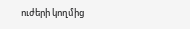ուժերի կողմից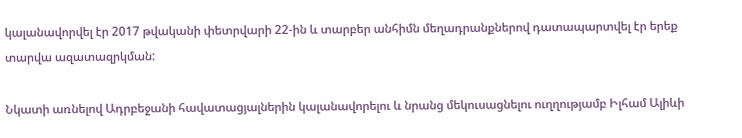կալանավորվել էր 2017 թվականի փետրվարի 22-ին և տարբեր անհիմն մեղադրանքներով դատապարտվել էր երեք տարվա ազատազրկման:

Նկատի առնելով Ադրբեջանի հավատացյալներին կալանավորելու և նրանց մեկուսացնելու ուղղությամբ Իլհամ Ալիևի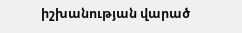իշխանության վարած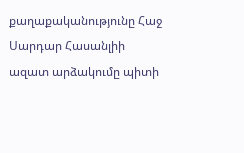քաղաքականությունը Հաջ Սարդար Հասանլիի ազատ արձակումը պիտի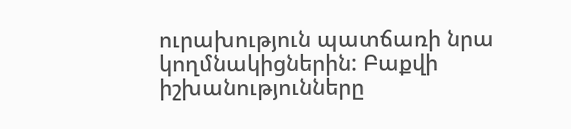ուրախություն պատճառի նրա կողմնակիցներին: Բաքվի իշխանությունները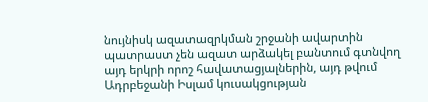նույնիսկ ազատազրկման շրջանի ավարտին պատրաստ չեն ազատ արձակել բանտում գտնվող այդ երկրի որոշ հավատացյալներին, այդ թվում Ադրբեջանի Իսլամ կուսակցության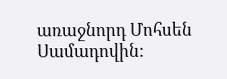առաջնորդ Մոհսեն Սամադովին: